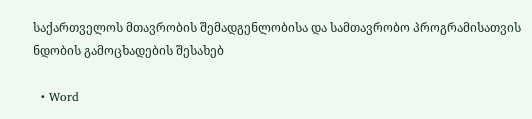საქართველოს მთავრობის შემადგენლობისა და სამთავრობო პროგრამისათვის ნდობის გამოცხადების შესახებ

  • Word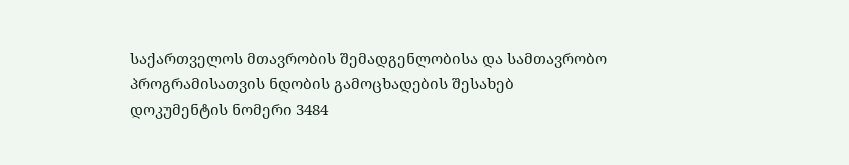საქართველოს მთავრობის შემადგენლობისა და სამთავრობო პროგრამისათვის ნდობის გამოცხადების შესახებ
დოკუმენტის ნომერი 3484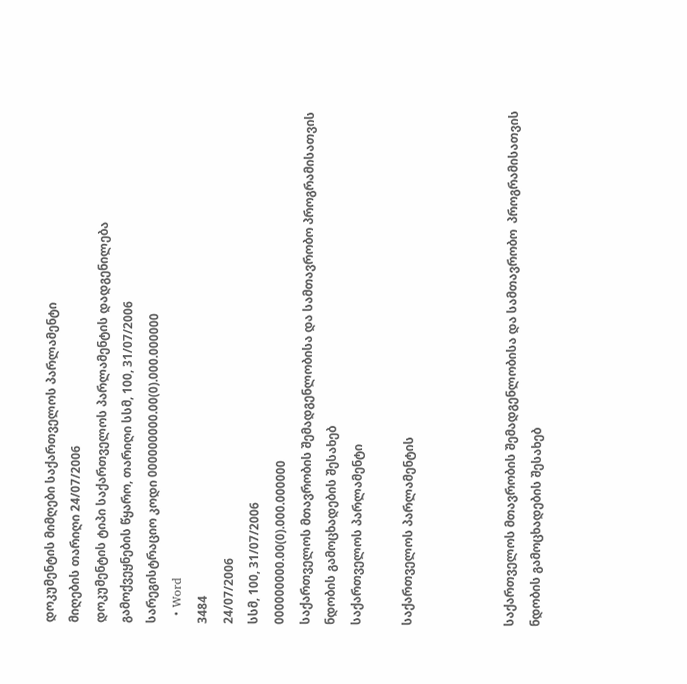დოკუმენტის მიმღები საქართველოს პარლამენტი
მიღების თარიღი 24/07/2006
დოკუმენტის ტიპი საქართველოს პარლამენტის დადგენილება
გამოქვეყნების წყარო, თარიღი სსმ, 100, 31/07/2006
სარეგისტრაციო კოდი 000000000.00(0).000.000000
  • Word
3484
24/07/2006
სსმ, 100, 31/07/2006
000000000.00(0).000.000000
საქართველოს მთავრობის შემადგენლობისა და სამთავრობო პროგრამისათვის ნდობის გამოცხადების შესახებ
საქართველოს პარლამენტი

საქართველოს პარლამენტის



საქართველოს მთავრობის შემადგენლობისა და სამთავრობო  პროგრამისათვის ნდობის გამოცხადების შესახებ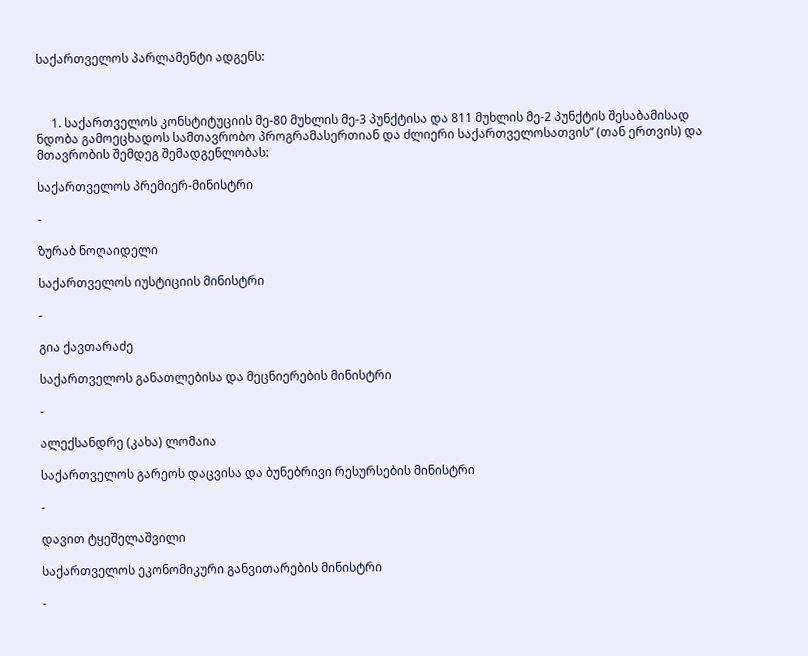საქართველოს პარლამენტი ადგენს:



     1. საქართველოს კონსტიტუციის მე-80 მუხლის მე-3 პუნქტისა და 811 მუხლის მე-2 პუნქტის შესაბამისად ნდობა გამოეცხადოს სამთავრობო პროგრამასერთიან და ძლიერი საქართველოსათვის” (თან ერთვის) და მთავრობის შემდეგ შემადგენლობას:

საქართველოს პრემიერ-მინისტრი

-

ზურაბ ნოღაიდელი

საქართველოს იუსტიციის მინისტრი

-

გია ქავთარაძე

საქართველოს განათლებისა და მეცნიერების მინისტრი

-

ალექსანდრე (კახა) ლომაია

საქართველოს გარეოს დაცვისა და ბუნებრივი რესურსების მინისტრი

-

დავით ტყეშელაშვილი

საქართველოს ეკონომიკური განვითარების მინისტრი

-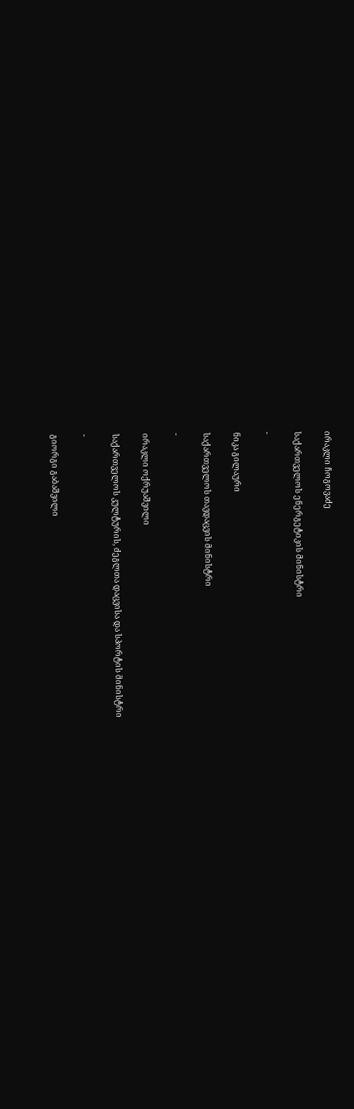ირაკლი ჩოგოვაძე

საქართველოს ენერგეტიკის მინისტრი

-

ნიკა გილაური

საქართველოს თავდაცვის მინისტრი

-

ირაკლი ოქრუაშვილი

საქართველოს კულტურის, ძეგლთა დაცვისა და სპორტის მინისტრი

-

გიორგი გაბაშვილი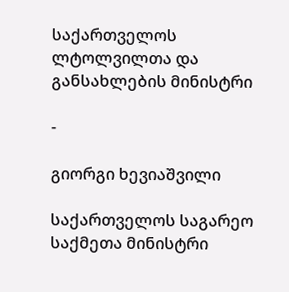საქართველოს ლტოლვილთა და განსახლების მინისტრი

-

გიორგი ხევიაშვილი

საქართველოს საგარეო საქმეთა მინისტრი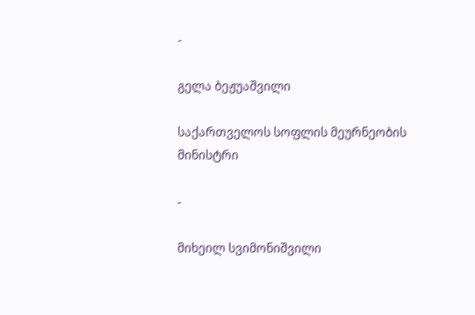-

გელა ბეჟუაშვილი

საქართველოს სოფლის მეურნეობის მინისტრი

-

მიხეილ სვიმონიშვილი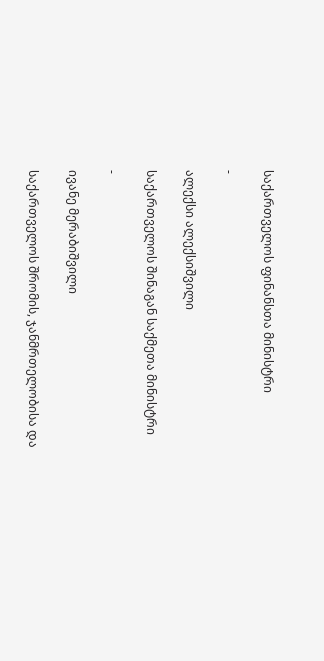საქართველოს ფინანსთა მინისტრი

-

ალექსი ალექსიშვილი

საქართველოს შინაგან საქმეთა მინისტრი

-

ივანე მერაბიშვილი

საქართველოს შრომის, ჯანმრთელობისა და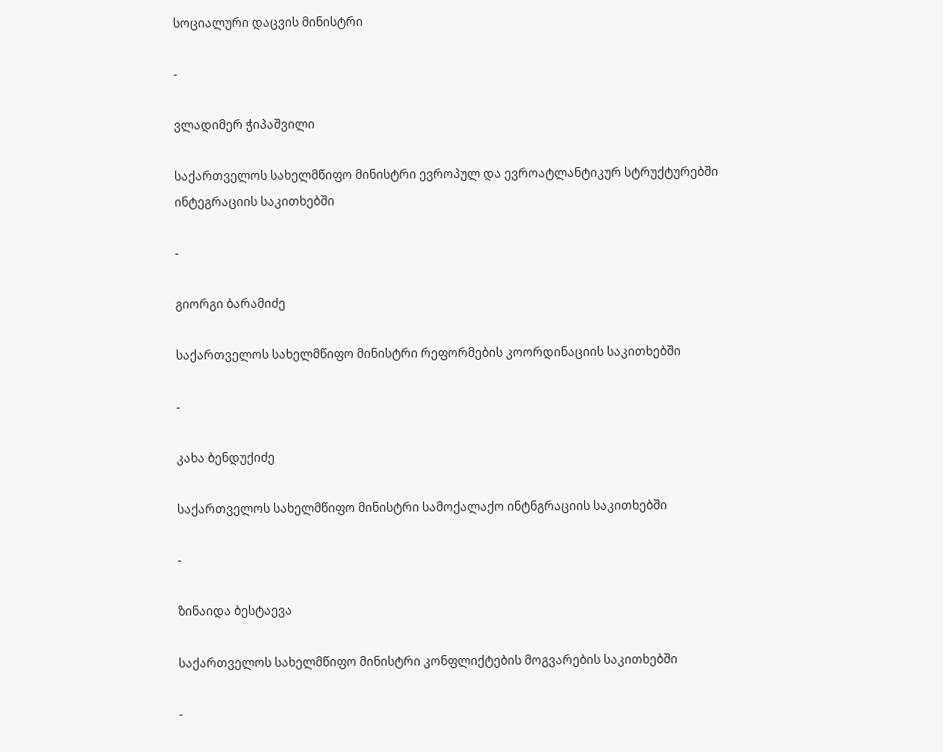სოციალური დაცვის მინისტრი

-

ვლადიმერ ჭიპაშვილი

საქართველოს სახელმწიფო მინისტრი ევროპულ და ევროატლანტიკურ სტრუქტურებში ინტეგრაციის საკითხებში

-

გიორგი ბარამიძე

საქართველოს სახელმწიფო მინისტრი რეფორმების კოორდინაციის საკითხებში

-

კახა ბენდუქიძე

საქართველოს სახელმწიფო მინისტრი სამოქალაქო ინტნგრაციის საკითხებში

-

ზინაიდა ბესტაევა

საქართველოს სახელმწიფო მინისტრი კონფლიქტების მოგვარების საკითხებში

-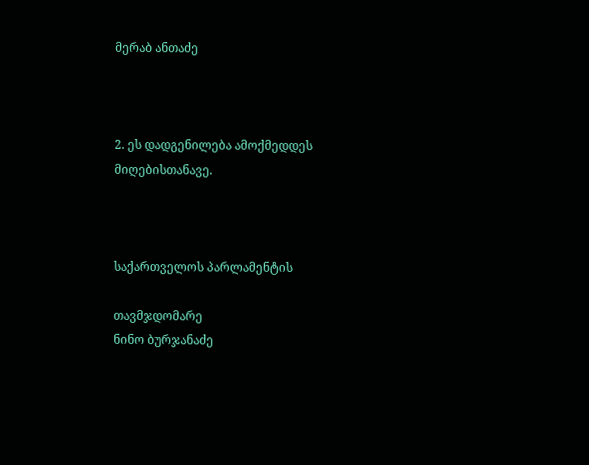მერაბ ანთაძე



2. ეს დადგენილება ამოქმედდეს მიღებისთანავე.



საქართველოს პარლამენტის

თავმჯდომარე                                                         ნინო ბურჯანაძე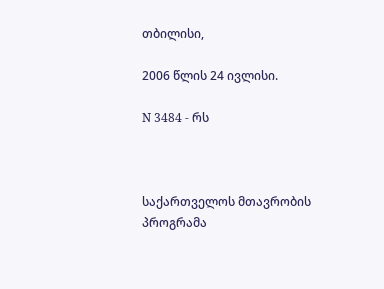თბილისი,

2006 წლის 24 ივლისი.

N 3484 - რს



საქართველოს მთავრობის პროგრამა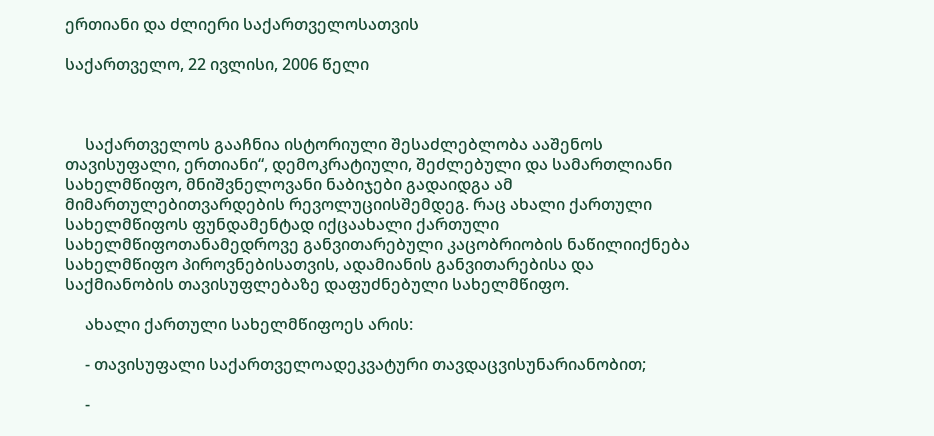ერთიანი და ძლიერი საქართველოსათვის

საქართველო, 22 ივლისი, 2006 წელი



     საქართველოს გააჩნია ისტორიული შესაძლებლობა ააშენოს თავისუფალი, ერთიანი“, დემოკრატიული, შეძლებული და სამართლიანი სახელმწიფო, მნიშვნელოვანი ნაბიჯები გადაიდგა ამ მიმართულებითვარდების რევოლუციისშემდეგ. რაც ახალი ქართული სახელმწიფოს ფუნდამენტად იქცაახალი ქართული სახელმწიფოთანამედროვე განვითარებული კაცობრიობის ნაწილიიქნება სახელმწიფო პიროვნებისათვის, ადამიანის განვითარებისა და საქმიანობის თავისუფლებაზე დაფუძნებული სახელმწიფო.

     ახალი ქართული სახელმწიფოეს არის:

     - თავისუფალი საქართველოადეკვატური თავდაცვისუნარიანობით;

     -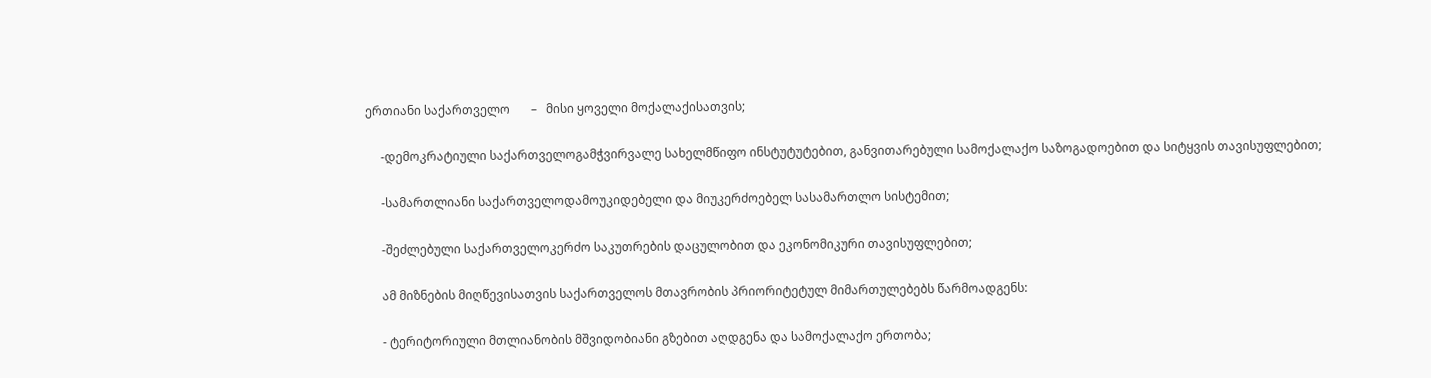ერთიანი საქართველო       –   მისი ყოველი მოქალაქისათვის;

     -დემოკრატიული საქართველოგამჭვირვალე სახელმწიფო ინსტუტუტებით, განვითარებული სამოქალაქო საზოგადოებით და სიტყვის თავისუფლებით;

     -სამართლიანი საქართველოდამოუკიდებელი და მიუკერძოებელ სასამართლო სისტემით;

     -შეძლებული საქართველოკერძო საკუთრების დაცულობით და ეკონომიკური თავისუფლებით;

     ამ მიზნების მიღწევისათვის საქართველოს მთავრობის პრიორიტეტულ მიმართულებებს წარმოადგენს:

     - ტერიტორიული მთლიანობის მშვიდობიანი გზებით აღდგენა და სამოქალაქო ერთობა;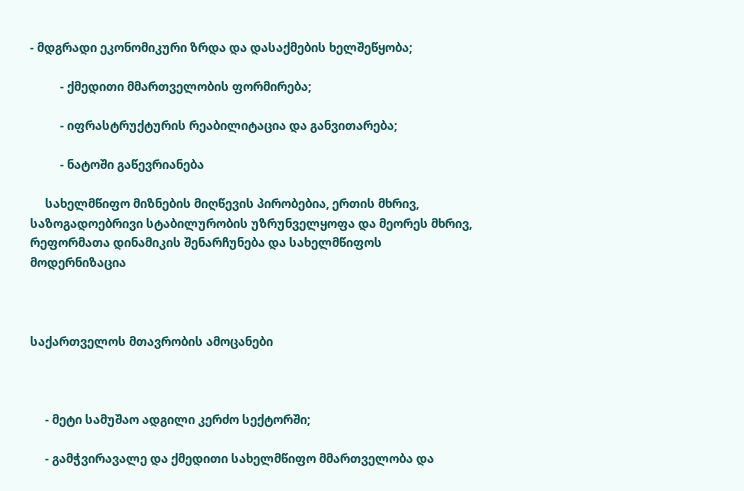- მდგრადი ეკონომიკური ზრდა და დასაქმების ხელშეწყობა;

          - ქმედითი მმართველობის ფორმირება;

          - იფრასტრუქტურის რეაბილიტაცია და განვითარება;

          - ნატოში გაწევრიანება

     სახელმწიფო მიზნების მიღწევის პირობებია, ერთის მხრივ, საზოგადოებრივი სტაბილურობის უზრუნველყოფა და მეორეს მხრივ, რეფორმათა დინამიკის შენარჩუნება და სახელმწიფოს მოდერნიზაცია



საქართველოს მთავრობის ამოცანები



     - მეტი სამუშაო ადგილი კერძო სექტორში;

     - გამჭვირავალე და ქმედითი სახელმწიფო მმართველობა და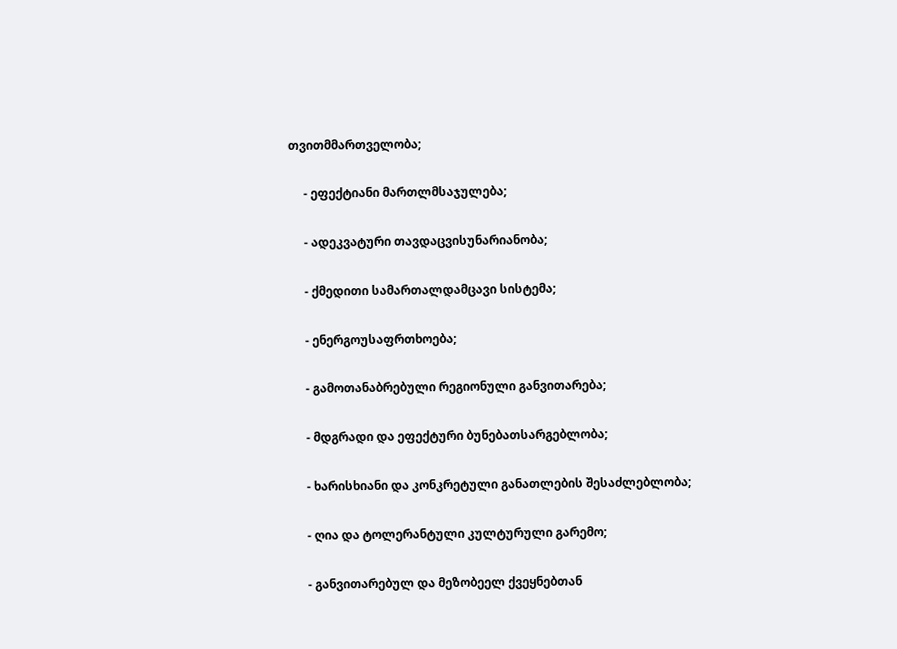თვითმმართველობა;

     - ეფექტიანი მართლმსაჯულება;

     - ადეკვატური თავდაცვისუნარიანობა;

     - ქმედითი სამართალდამცავი სისტემა;

     - ენერგოუსაფრთხოება;

     - გამოთანაბრებული რეგიონული განვითარება;

     - მდგრადი და ეფექტური ბუნებათსარგებლობა;

     - ხარისხიანი და კონკრეტული განათლების შესაძლებლობა;

     - ღია და ტოლერანტული კულტურული გარემო;

     - განვითარებულ და მეზობეელ ქვეყნებთან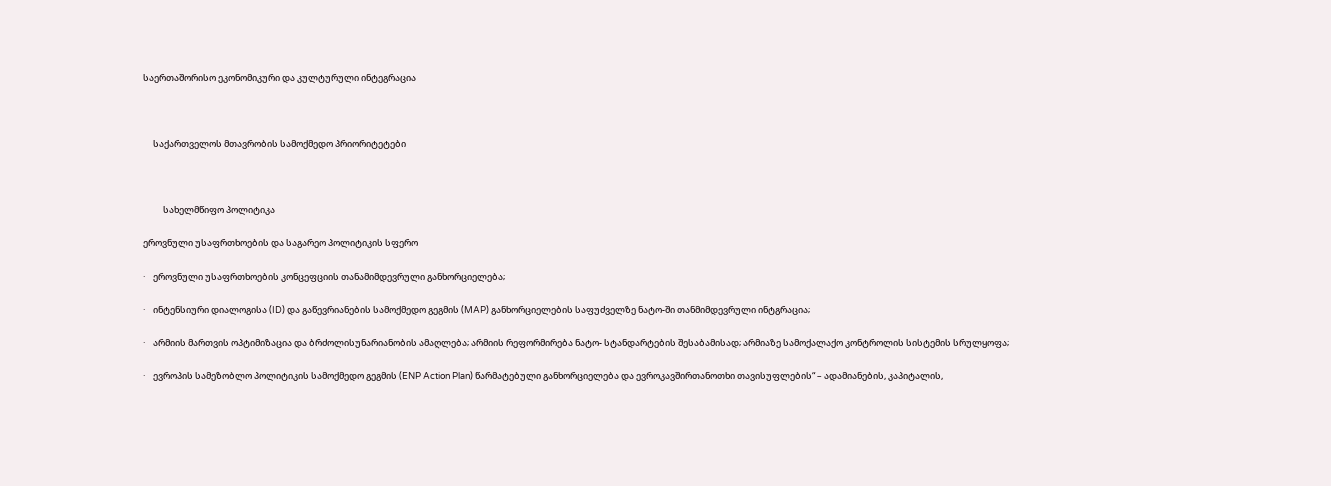საერთაშორისო ეკონომიკური და კულტურული ინტეგრაცია



     საქართველოს მთავრობის სამოქმედო პრიორიტეტები



          სახელმწიფო პოლიტიკა

ეროვნული უსაფრთხოების და საგარეო პოლიტიკის სფერო

·    ეროვნული უსაფრთხოების კონცეფციის თანამიმდევრული განხორციელება;

·    ინტენსიური დიალოგისა (ID) და გაწევრიანების სამოქმედო გეგმის (MAP) განხორციელების საფუძველზე ნატო-ში თანმიმდევრული ინტგრაცია;

·    არმიის მართვის ოპტიმიზაცია და ბრძოლისუნარიანობის ამაღლება; არმიის რეფორმირება ნატო- სტანდარტების შესაბამისად; არმიაზე სამოქალაქო კონტროლის სისტემის სრულყოფა;

·    ევროპის სამეზობლო პოლიტიკის სამოქმედო გეგმის (ENP Action Plan) წარმატებული განხორციელება და ევროკავშირთანოთხი თავისუფლების“ – ადამიანების, კაპიტალის,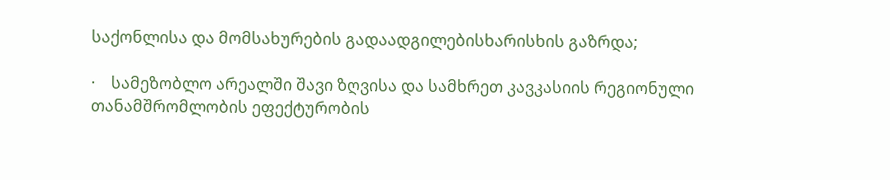საქონლისა და მომსახურების გადაადგილებისხარისხის გაზრდა;

·    სამეზობლო არეალში შავი ზღვისა და სამხრეთ კავკასიის რეგიონული თანამშრომლობის ეფექტურობის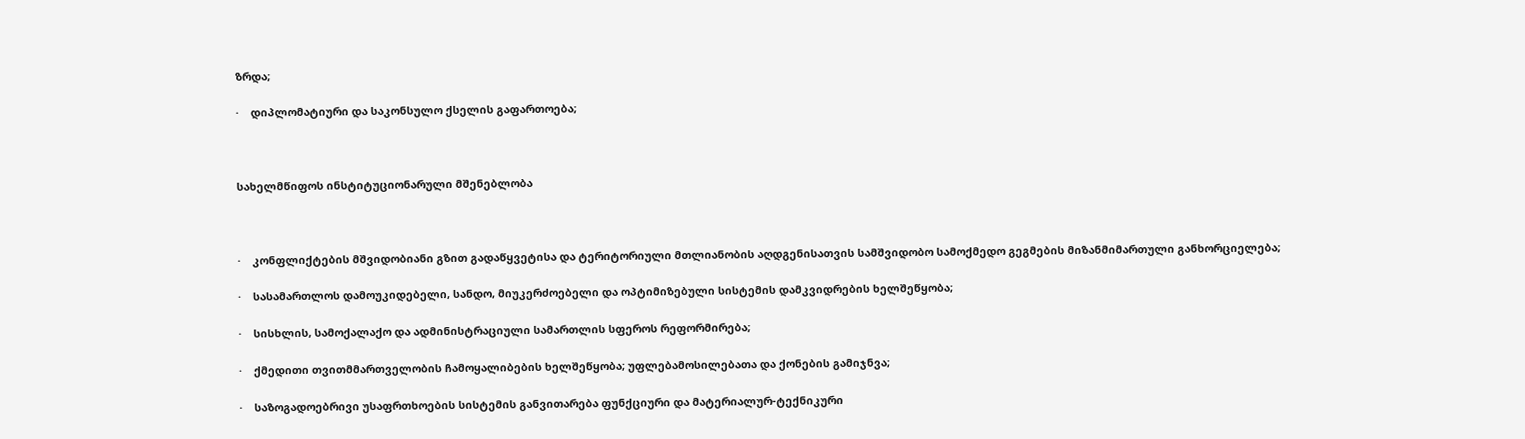ზრდა;

·    დიპლომატიური და საკონსულო ქსელის გაფართოება;



სახელმწიფოს ინსტიტუციონარული მშენებლობა



·    კონფლიქტების მშვიდობიანი გზით გადაწყვეტისა და ტერიტორიული მთლიანობის აღდგენისათვის სამშვიდობო სამოქმედო გეგმების მიზანმიმართული განხორციელება;

·    სასამართლოს დამოუკიდებელი, სანდო, მიუკერძოებელი და ოპტიმიზებული სისტემის დამკვიდრების ხელშეწყობა;

·    სისხლის, სამოქალაქო და ადმინისტრაციული სამართლის სფეროს რეფორმირება;

·    ქმედითი თვითმმართველობის ჩამოყალიბების ხელშეწყობა; უფლებამოსილებათა და ქონების გამიჯნვა;

·    საზოგადოებრივი უსაფრთხოების სისტემის განვითარება ფუნქციური და მატერიალურ-ტექნიკური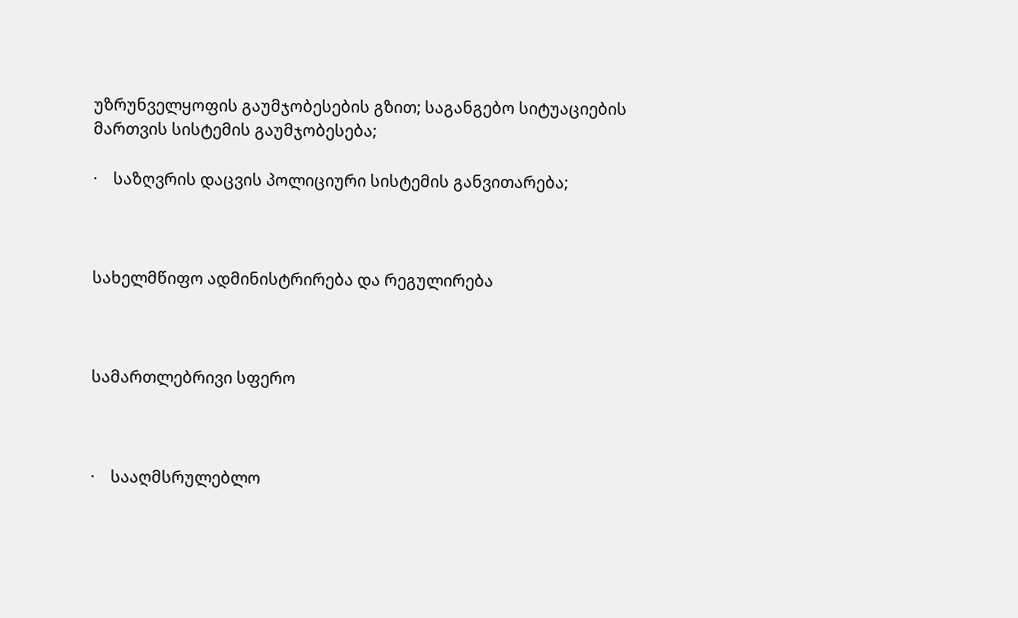უზრუნველყოფის გაუმჯობესების გზით; საგანგებო სიტუაციების მართვის სისტემის გაუმჯობესება;

·    საზღვრის დაცვის პოლიციური სისტემის განვითარება;



სახელმწიფო ადმინისტრირება და რეგულირება



სამართლებრივი სფერო



·    სააღმსრულებლო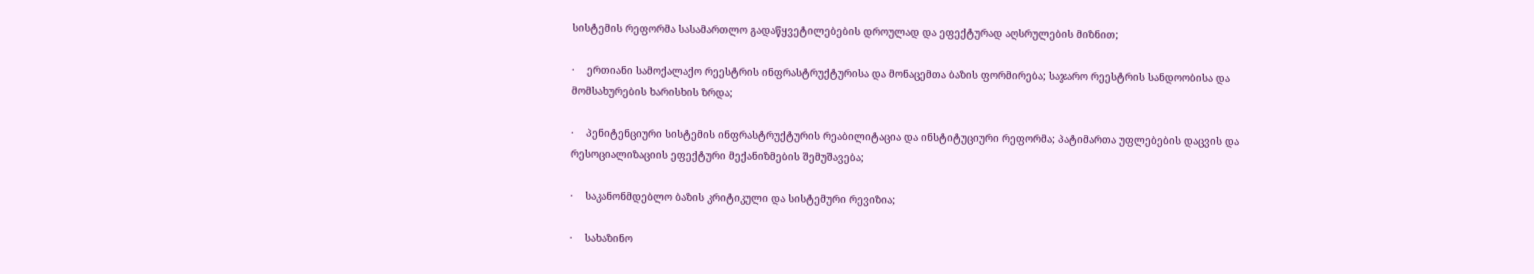სისტემის რეფორმა სასამართლო გადაწყვეტილებების დროულად და ეფექტურად აღსრულების მიზნით;

·    ერთიანი სამოქალაქო რეესტრის ინფრასტრუქტურისა და მონაცემთა ბაზის ფორმირება; საჯარო რეესტრის სანდოობისა და მომსახურების ხარისხის ზრდა;

·    პენიტენციური სისტემის ინფრასტრუქტურის რეაბილიტაცია და ინსტიტუციური რეფორმა; პატიმართა უფლებების დაცვის და რესოციალიზაციის ეფექტური მექანიზმების შემუშავება;

·    საკანონმდებლო ბაზის კრიტიკული და სისტემური რევიზია;

·    სახაზინო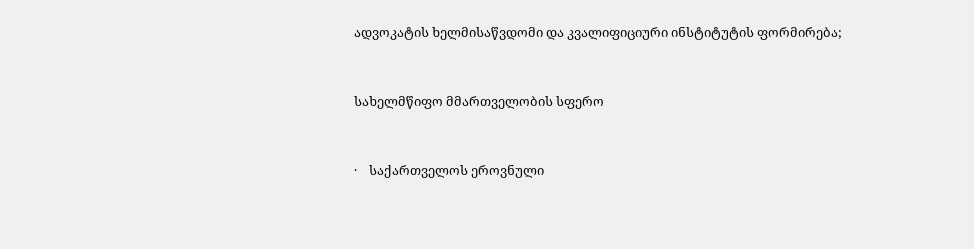ადვოკატის ხელმისაწვდომი და კვალიფიციური ინსტიტუტის ფორმირება;



სახელმწიფო მმართველობის სფერო



·    საქართველოს ეროვნული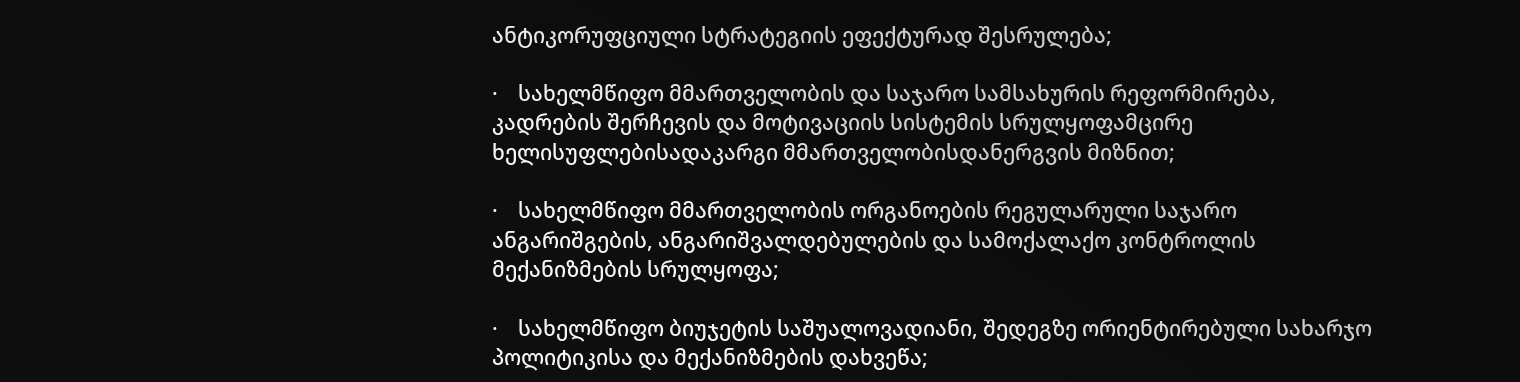ანტიკორუფციული სტრატეგიის ეფექტურად შესრულება;

·    სახელმწიფო მმართველობის და საჯარო სამსახურის რეფორმირება, კადრების შერჩევის და მოტივაციის სისტემის სრულყოფამცირე ხელისუფლებისადაკარგი მმართველობისდანერგვის მიზნით;

·    სახელმწიფო მმართველობის ორგანოების რეგულარული საჯარო ანგარიშგების, ანგარიშვალდებულების და სამოქალაქო კონტროლის მექანიზმების სრულყოფა;

·    სახელმწიფო ბიუჯეტის საშუალოვადიანი, შედეგზე ორიენტირებული სახარჯო პოლიტიკისა და მექანიზმების დახვეწა;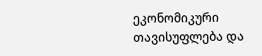ეკონომიკური თავისუფლება და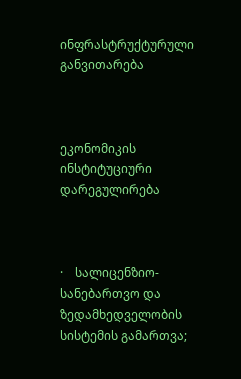ინფრასტრუქტურული განვითარება



ეკონომიკის ინსტიტუციური დარეგულირება



·    სალიცენზიო-სანებართვო და ზედამხედველობის სისტემის გამართვა;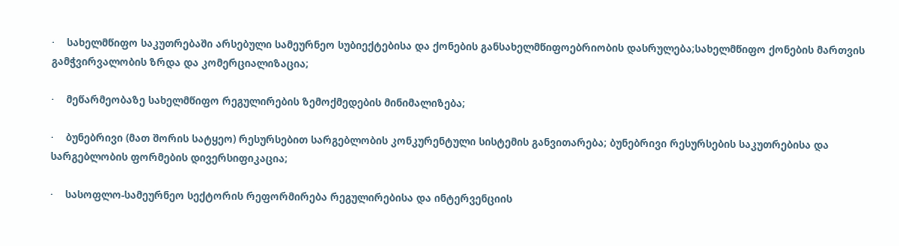·    სახელმწიფო საკუთრებაში არსებული სამეურნეო სუბიექტებისა და ქონების განსახელმწიფოებრიობის დასრულება;სახელმწიფო ქონების მართვის გამჭვირვალობის ზრდა და კომერციალიზაცია;

·    მეწარმეობაზე სახელმწიფო რეგულირების ზემოქმედების მინიმალიზება;

·    ბუნებრივი (მათ შორის სატყეო) რესურსებით სარგებლობის კონკურენტული სისტემის განვითარება; ბუნებრივი რესურსების საკუთრებისა და სარგებლობის ფორმების დივერსიფიკაცია;

·    სასოფლო-სამეურნეო სექტორის რეფორმირება რეგულირებისა და ინტერვენციის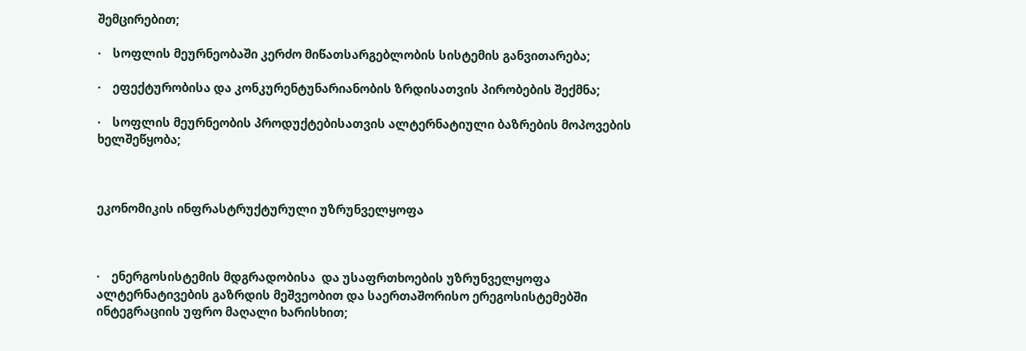შემცირებით;

·    სოფლის მეურნეობაში კერძო მიწათსარგებლობის სისტემის განვითარება;

·    ეფექტურობისა და კონკურენტუნარიანობის ზრდისათვის პირობების შექმნა;

·    სოფლის მეურნეობის პროდუქტებისათვის ალტერნატიული ბაზრების მოპოვების ხელშეწყობა;



ეკონომიკის ინფრასტრუქტურული უზრუნველყოფა



·    ენერგოსისტემის მდგრადობისა  და უსაფრთხოების უზრუნველყოფა ალტერნატივების გაზრდის მეშვეობით და საერთაშორისო ერეგოსისტემებში ინტეგრაციის უფრო მაღალი ხარისხით;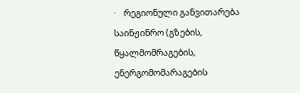·    რეგიონული განვითარება საინჟინრო (გზების, წყალმომრაგების, ენერგომომარაგების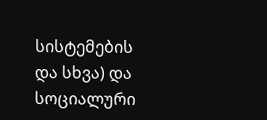სისტემების და სხვა) და სოციალური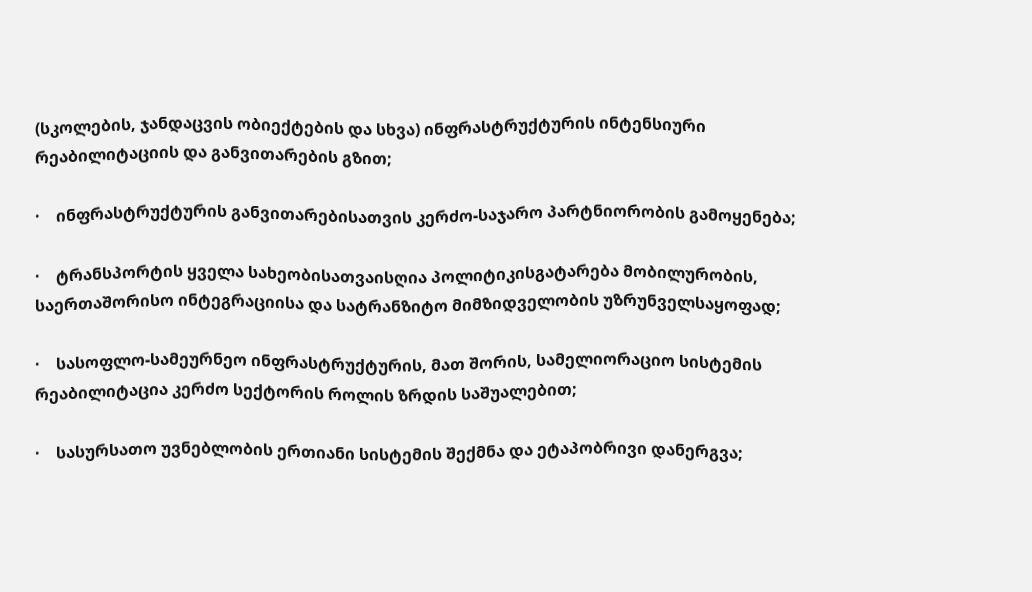(სკოლების, ჯანდაცვის ობიექტების და სხვა) ინფრასტრუქტურის ინტენსიური რეაბილიტაციის და განვითარების გზით;

·    ინფრასტრუქტურის განვითარებისათვის კერძო-საჯარო პარტნიორობის გამოყენება;

·    ტრანსპორტის ყველა სახეობისათვაისღია პოლიტიკისგატარება მობილურობის, საერთაშორისო ინტეგრაციისა და სატრანზიტო მიმზიდველობის უზრუნველსაყოფად;

·    სასოფლო-სამეურნეო ინფრასტრუქტურის, მათ შორის, სამელიორაციო სისტემის რეაბილიტაცია კერძო სექტორის როლის ზრდის საშუალებით;

·    სასურსათო უვნებლობის ერთიანი სისტემის შექმნა და ეტაპობრივი დანერგვა;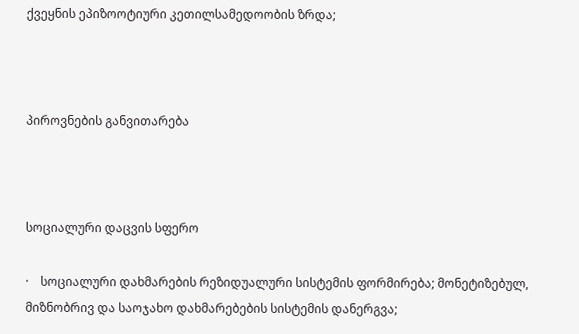ქვეყნის ეპიზოოტიური კეთილსამედოობის ზრდა;



პიროვნების განვითარება



სოციალური დაცვის სფერო

·    სოციალური დახმარების რეზიდუალური სისტემის ფორმირება; მონეტიზებულ, მიზნობრივ და საოჯახო დახმარებების სისტემის დანერგვა;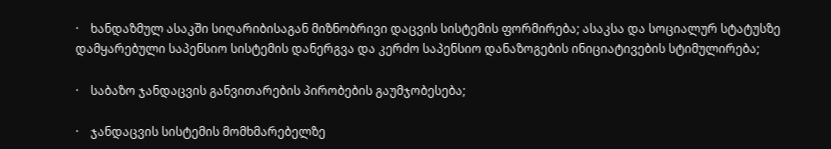·    ხანდაზმულ ასაკში სიღარიბისაგან მიზნობრივი დაცვის სისტემის ფორმირება; ასაკსა და სოციალურ სტატუსზე დამყარებული საპენსიო სისტემის დანერგვა და კერძო საპენსიო დანაზოგების ინიციატივების სტიმულირება;

·    საბაზო ჯანდაცვის განვითარების პირობების გაუმჯობესება;

·    ჯანდაცვის სისტემის მომხმარებელზე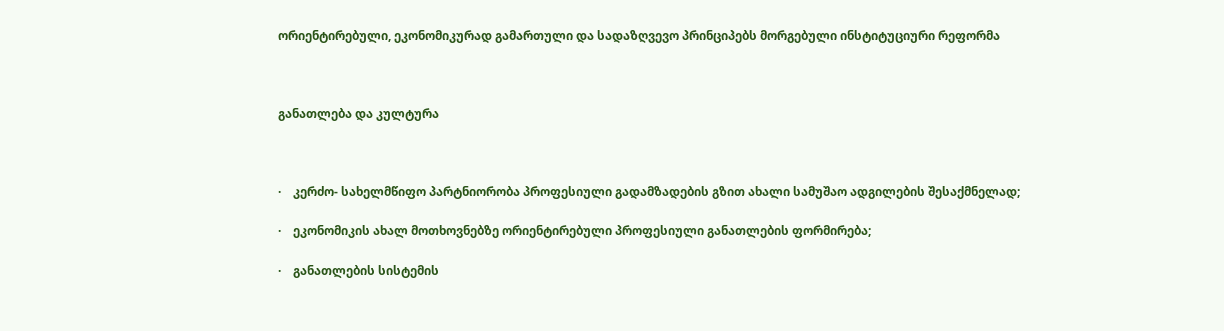ორიენტირებული, ეკონომიკურად გამართული და სადაზღვევო პრინციპებს მორგებული ინსტიტუციური რეფორმა



განათლება და კულტურა



·    კერძო- სახელმწიფო პარტნიორობა პროფესიული გადამზადების გზით ახალი სამუშაო ადგილების შესაქმნელად;

·    ეკონომიკის ახალ მოთხოვნებზე ორიენტირებული პროფესიული განათლების ფორმირება;

·    განათლების სისტემის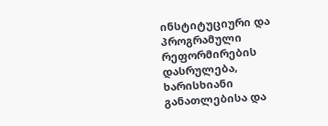ინსტიტუციური და პროგრამული რეფორმირების დასრულება, ხარისხიანი განათლებისა და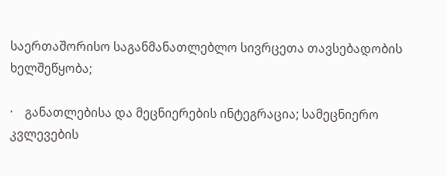საერთაშორისო საგანმანათლებლო სივრცეთა თავსებადობის ხელშეწყობა;

·    განათლებისა და მეცნიერების ინტეგრაცია; სამეცნიერო კვლევების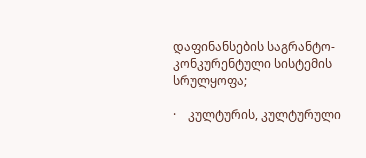დაფინანსების საგრანტო-კონკურენტული სისტემის სრულყოფა;

·    კულტურის, კულტურული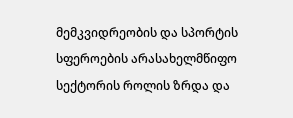მემკვიდრეობის და სპორტის სფეროების არასახელმწიფო სექტორის როლის ზრდა და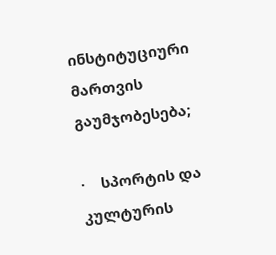ინსტიტუციური მართვის გაუმჯობესება;

·    სპორტის და კულტურის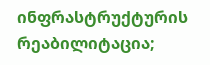ინფრასტრუქტურის რეაბილიტაცია;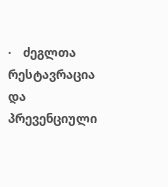·    ძეგლთა რესტავრაცია და პრევენციული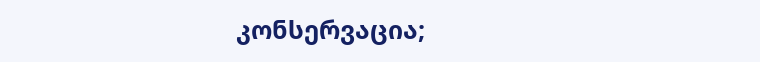კონსერვაცია;